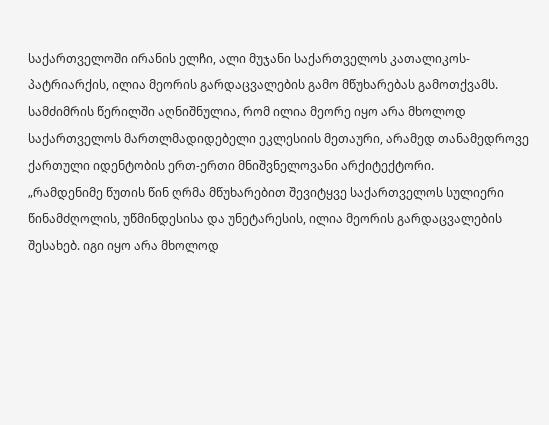საქართველოში ირანის ელჩი, ალი მუჯანი საქართველოს კათალიკოს-პატრიარქის, ილია მეორის გარდაცვალების გამო მწუხარებას გამოთქვამს.
სამძიმრის წერილში აღნიშნულია, რომ ილია მეორე იყო არა მხოლოდ საქართველოს მართლმადიდებელი ეკლესიის მეთაური, არამედ თანამედროვე ქართული იდენტობის ერთ-ერთი მნიშვნელოვანი არქიტექტორი.
„რამდენიმე წუთის წინ ღრმა მწუხარებით შევიტყვე საქართველოს სულიერი წინამძღოლის, უწმინდესისა და უნეტარესის, ილია მეორის გარდაცვალების შესახებ. იგი იყო არა მხოლოდ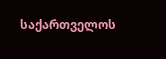საქართველოს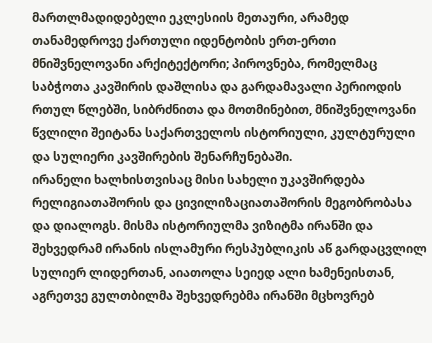მართლმადიდებელი ეკლესიის მეთაური, არამედ თანამედროვე ქართული იდენტობის ერთ-ერთი მნიშვნელოვანი არქიტექტორი; პიროვნება, რომელმაც საბჭოთა კავშირის დაშლისა და გარდამავალი პერიოდის რთულ წლებში, სიბრძნითა და მოთმინებით, მნიშვნელოვანი წვლილი შეიტანა საქართველოს ისტორიული, კულტურული და სულიერი კავშირების შენარჩუნებაში.
ირანელი ხალხისთვისაც მისი სახელი უკავშირდება რელიგიათაშორის და ცივილიზაციათაშორის მეგობრობასა და დიალოგს. მისმა ისტორიულმა ვიზიტმა ირანში და შეხვედრამ ირანის ისლამური რესპუბლიკის აწ გარდაცვლილ სულიერ ლიდერთან, აიათოლა სეიედ ალი ხამენეისთან, აგრეთვე გულთბილმა შეხვედრებმა ირანში მცხოვრებ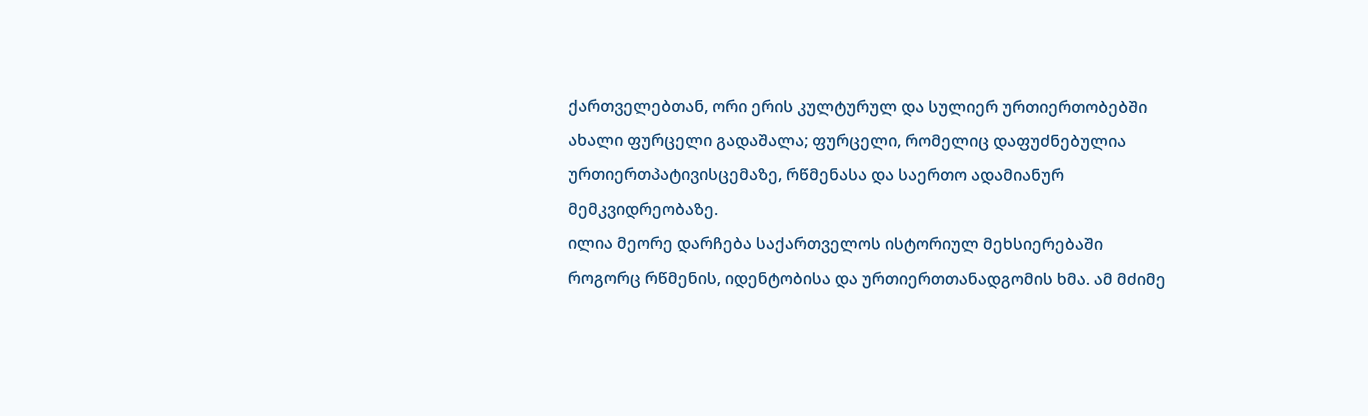ქართველებთან, ორი ერის კულტურულ და სულიერ ურთიერთობებში ახალი ფურცელი გადაშალა; ფურცელი, რომელიც დაფუძნებულია ურთიერთპატივისცემაზე, რწმენასა და საერთო ადამიანურ მემკვიდრეობაზე.
ილია მეორე დარჩება საქართველოს ისტორიულ მეხსიერებაში როგორც რწმენის, იდენტობისა და ურთიერთთანადგომის ხმა. ამ მძიმე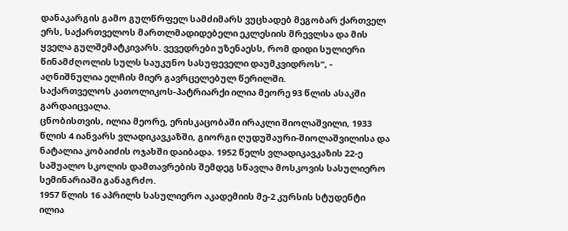დანაკარგის გამო გულწრფელ სამძიმარს ვუცხადებ მეგობარ ქართველ ერს, საქართველოს მართლმადიდებელი ეკლესიის მრევლსა და მის ყველა გულშემატკივარს. ვევედრები უზენაესს, რომ დიდი სულიერი წინამძღოლის სულს საუკუნო სასუფეველი დაუმკვიდროს“, - აღნიშნულია ელჩის მიერ გავრცელებულ წერილში.
საქართველოს კათოლიკოს-პატრიარქი ილია მეორე 93 წლის ასაკში გარდაიცვალა.
ცნობისთვის, ილია მეორე, ერისკაცობაში ირაკლი შიოლაშვილი, 1933 წლის 4 იანვარს ვლადიკავკაზში, გიორგი ღუდუშაური-შიოლაშვილისა და ნატალია კობაიძის ოჯახში დაიბადა. 1952 წელს ვლადიკავკაზის 22-ე საშუალო სკოლის დამთავრების შემდეგ სწავლა მოსკოვის სასულიერო სემინარიაში განაგრძო.
1957 წლის 16 აპრილს სასულიერო აკადემიის მე-2 კურსის სტუდენტი ილია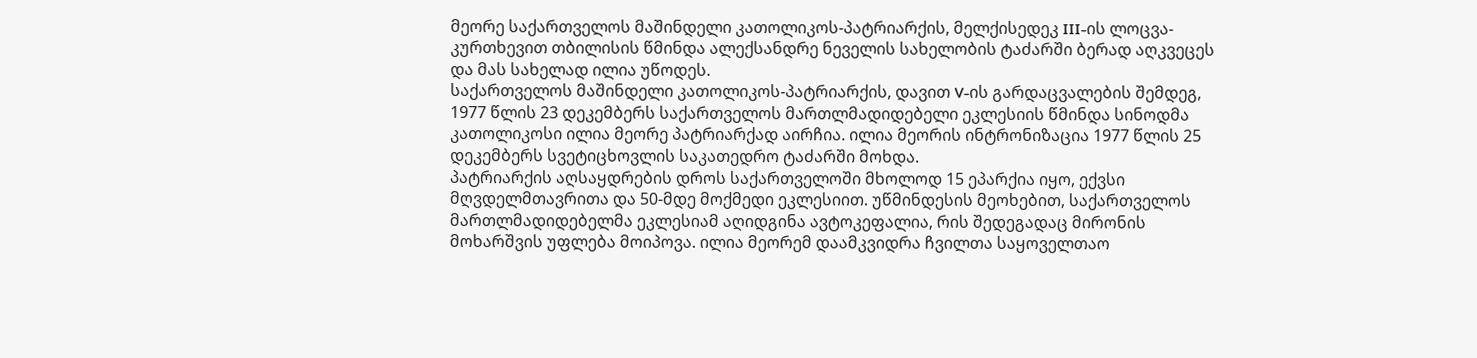მეორე საქართველოს მაშინდელი კათოლიკოს-პატრიარქის, მელქისედეკ III-ის ლოცვა-კურთხევით თბილისის წმინდა ალექსანდრე ნეველის სახელობის ტაძარში ბერად აღკვეცეს და მას სახელად ილია უწოდეს.
საქართველოს მაშინდელი კათოლიკოს-პატრიარქის, დავით V-ის გარდაცვალების შემდეგ, 1977 წლის 23 დეკემბერს საქართველოს მართლმადიდებელი ეკლესიის წმინდა სინოდმა კათოლიკოსი ილია მეორე პატრიარქად აირჩია. ილია მეორის ინტრონიზაცია 1977 წლის 25 დეკემბერს სვეტიცხოვლის საკათედრო ტაძარში მოხდა.
პატრიარქის აღსაყდრების დროს საქართველოში მხოლოდ 15 ეპარქია იყო, ექვსი მღვდელმთავრითა და 50-მდე მოქმედი ეკლესიით. უწმინდესის მეოხებით, საქართველოს მართლმადიდებელმა ეკლესიამ აღიდგინა ავტოკეფალია, რის შედეგადაც მირონის მოხარშვის უფლება მოიპოვა. ილია მეორემ დაამკვიდრა ჩვილთა საყოველთაო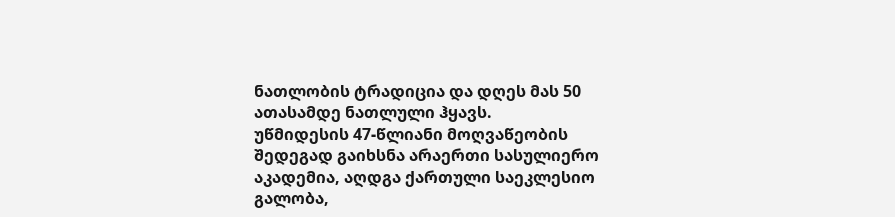ნათლობის ტრადიცია და დღეს მას 50 ათასამდე ნათლული ჰყავს.
უწმიდესის 47-წლიანი მოღვაწეობის შედეგად გაიხსნა არაერთი სასულიერო აკადემია, აღდგა ქართული საეკლესიო გალობა,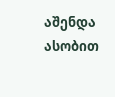აშენდა ასობით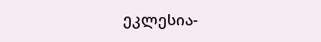ეკლესია-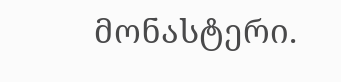მონასტერი.